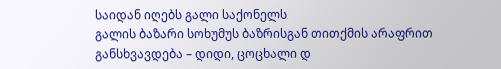საიდან იღებს გალი საქონელს
გალის ბაზარი სოხუმუს ბაზრისგან თითქმის არაფრით განსხვავდება – დიდი, ცოცხალი დ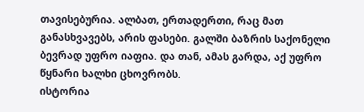თავისებურია. ალბათ, ერთადერთი, რაც მათ განასხვავებს, არის ფასები. გალში ბაზრის საქონელი ბევრად უფრო იაფია. და თან, ამას გარდა, აქ უფრო წყნარი ხალხი ცხოვრობს.
ისტორია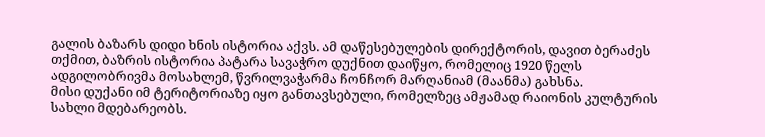გალის ბაზარს დიდი ხნის ისტორია აქვს. ამ დაწესებულების დირექტორის, დავით ბერაძეს თქმით, ბაზრის ისტორია პატარა სავაჭრო დუქნით დაიწყო, რომელიც 1920 წელს ადგილობრივმა მოსახლემ, წვრილვაჭარმა ჩონჩორ მარღანიამ (მაანმა) გახსნა.
მისი დუქანი იმ ტერიტორიაზე იყო განთავსებული, რომელზეც ამჟამად რაიონის კულტურის სახლი მდებარეობს.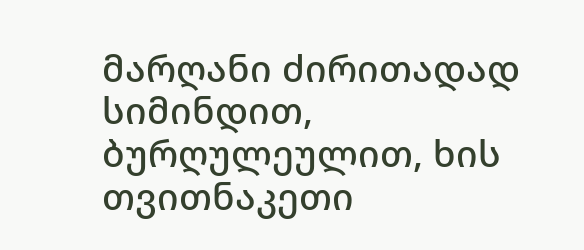მარღანი ძირითადად სიმინდით, ბურღულეულით, ხის თვითნაკეთი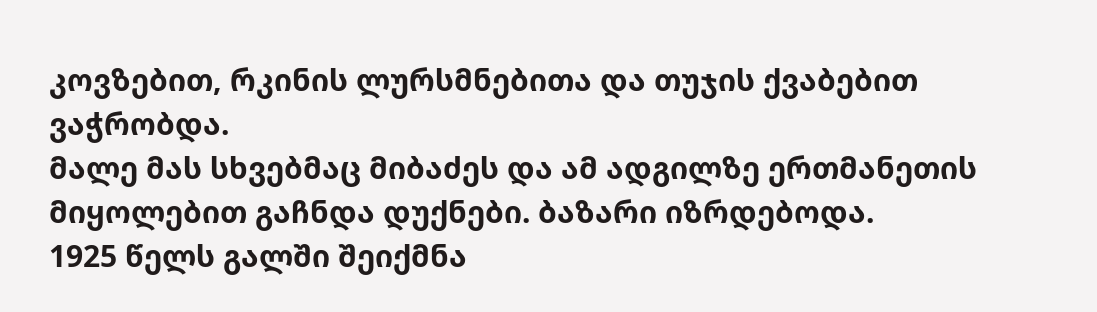კოვზებით, რკინის ლურსმნებითა და თუჯის ქვაბებით ვაჭრობდა.
მალე მას სხვებმაც მიბაძეს და ამ ადგილზე ერთმანეთის მიყოლებით გაჩნდა დუქნები. ბაზარი იზრდებოდა.
1925 წელს გალში შეიქმნა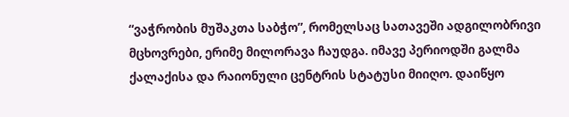“ვაჭრობის მუშაკთა საბჭო”, რომელსაც სათავეში ადგილობრივი მცხოვრები, ერიმე მილორავა ჩაუდგა. იმავე პერიოდში გალმა ქალაქისა და რაიონული ცენტრის სტატუსი მიიღო. დაიწყო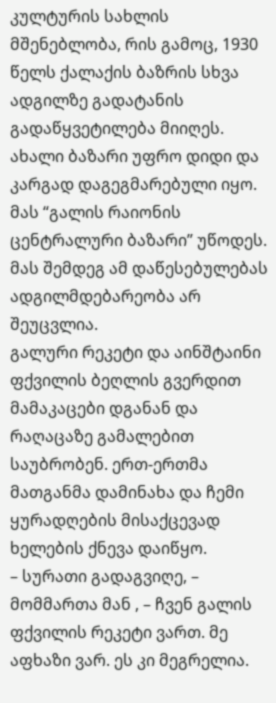კულტურის სახლის მშენებლობა, რის გამოც, 1930 წელს ქალაქის ბაზრის სხვა ადგილზე გადატანის გადაწყვეტილება მიიღეს.
ახალი ბაზარი უფრო დიდი და კარგად დაგეგმარებული იყო. მას “გალის რაიონის ცენტრალური ბაზარი” უწოდეს. მას შემდეგ ამ დაწესებულებას ადგილმდებარეობა არ შეუცვლია.
გალური რეკეტი და აინშტაინი
ფქვილის ბეღლის გვერდით მამაკაცები დგანან და რაღაცაზე გამალებით საუბრობენ. ერთ-ერთმა მათგანმა დამინახა და ჩემი ყურადღების მისაქცევად ხელების ქნევა დაიწყო.
– სურათი გადაგვიღე, – მომმართა მან , – ჩვენ გალის ფქვილის რეკეტი ვართ. მე აფხაზი ვარ. ეს კი მეგრელია.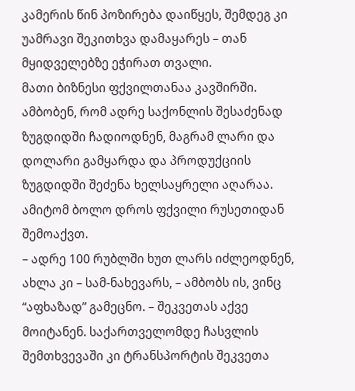კამერის წინ პოზირება დაიწყეს, შემდეგ კი უამრავი შეკითხვა დამაყარეს – თან მყიდველებზე ეჭირათ თვალი.
მათი ბიზნესი ფქვილთანაა კავშირში. ამბობენ, რომ ადრე საქონლის შესაძენად ზუგდიდში ჩადიოდნენ, მაგრამ ლარი და დოლარი გამყარდა და პროდუქციის ზუგდიდში შეძენა ხელსაყრელი აღარაა. ამიტომ ბოლო დროს ფქვილი რუსეთიდან შემოაქვთ.
– ადრე 100 რუბლში ხუთ ლარს იძლეოდნენ, ახლა კი – სამ-ნახევარს, – ამბობს ის, ვინც “აფხაზად” გამეცნო. – შეკვეთას აქვე მოიტანენ. საქართველომდე ჩასვლის შემთხვევაში კი ტრანსპორტის შეკვეთა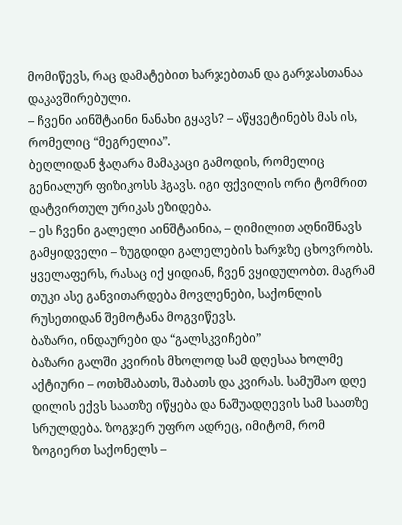მომიწევს, რაც დამატებით ხარჯებთან და გარჯასთანაა დაკავშირებული.
– ჩვენი აინშტაინი ნანახი გყავს? – აწყვეტინებს მას ის, რომელიც “მეგრელია”.
ბეღლიდან ჭაღარა მამაკაცი გამოდის, რომელიც გენიალურ ფიზიკოსს ჰგავს. იგი ფქვილის ორი ტომრით დატვირთულ ურიკას ეზიდება.
– ეს ჩვენი გალელი აინშტაინია, – ღიმილით აღნიშნავს გამყიდველი – ზუგდიდი გალელების ხარჯზე ცხოვრობს. ყველაფერს, რასაც იქ ყიდიან, ჩვენ ვყიდულობთ. მაგრამ თუკი ასე განვითარდება მოვლენები, საქონლის რუსეთიდან შემოტანა მოგვიწევს.
ბაზარი, ინდაურები და “გალსკვიჩები”
ბაზარი გალში კვირის მხოლოდ სამ დღესაა ხოლმე აქტიური – ოთხშაბათს, შაბათს და კვირას. სამუშაო დღე დილის ექვს საათზე იწყება და ნაშუადღევის სამ საათზე სრულდება. ზოგჯერ უფრო ადრეც, იმიტომ, რომ ზოგიერთ საქონელს –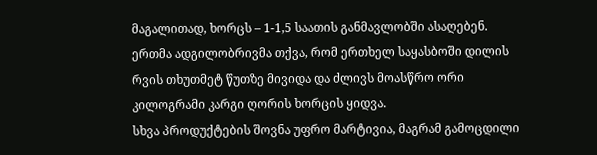მაგალითად, ხორცს – 1-1,5 საათის განმავლობში ასაღებენ.
ერთმა ადგილობრივმა თქვა, რომ ერთხელ საყასბოში დილის რვის თხუთმეტ წუთზე მივიდა და ძლივს მოასწრო ორი კილოგრამი კარგი ღორის ხორცის ყიდვა.
სხვა პროდუქტების შოვნა უფრო მარტივია, მაგრამ გამოცდილი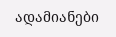ადამიანები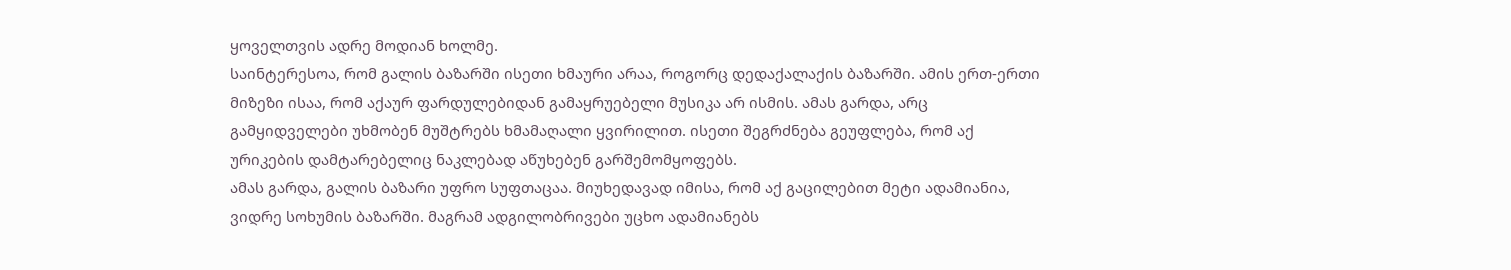ყოველთვის ადრე მოდიან ხოლმე.
საინტერესოა, რომ გალის ბაზარში ისეთი ხმაური არაა, როგორც დედაქალაქის ბაზარში. ამის ერთ-ერთი მიზეზი ისაა, რომ აქაურ ფარდულებიდან გამაყრუებელი მუსიკა არ ისმის. ამას გარდა, არც გამყიდველები უხმობენ მუშტრებს ხმამაღალი ყვირილით. ისეთი შეგრძნება გეუფლება, რომ აქ ურიკების დამტარებელიც ნაკლებად აწუხებენ გარშემომყოფებს.
ამას გარდა, გალის ბაზარი უფრო სუფთაცაა. მიუხედავად იმისა, რომ აქ გაცილებით მეტი ადამიანია, ვიდრე სოხუმის ბაზარში. მაგრამ ადგილობრივები უცხო ადამიანებს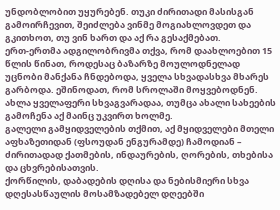უნდობლობით უყურებენ. თუკი ძირითადი მასისგან გამოირჩევით, შეიძლება ვინმე მოგიახლოვდეთ და გკითხოთ, თუ ვინ ხართ და აქ რა გესაქმებათ.
ერთ-ერთმა ადგილობრივმა თქვა, რომ დაახლოებით 15 წლის წინათ, როდესაც ბაზარზე მოულოდნელად უცნობი მანქანა ჩნდებოდა, ყველა სხვადასხვა მხარეს გარბოდა. ეშინოდათ, რომ სროლაში მოყვებოდნენ. ახლა ყველაფერი სხვაგვარადაა, თუმცა ახალი სახეების გამოჩენა აქ მაინც უკვირთ ხოლმე.
გალელი გამყიდველების თქმით, აქ მყიდველები მთელი აფხაზეთიდან (ფსოუდან ენგურამდე) ჩამოდიან – ძირითადად ქათმების, ინდაურების, ღორების, თხებისა და ცხვრებისათვის.
ქორწილის, დაბადების დღისა და ნებისმიერი სხვა დღესასწაულის მოსამზადებელ დღეებში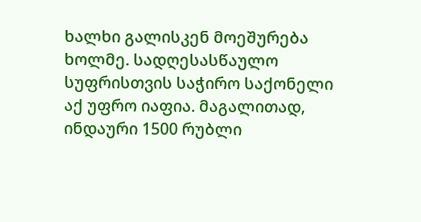ხალხი გალისკენ მოეშურება ხოლმე. სადღესასწაულო სუფრისთვის საჭირო საქონელი აქ უფრო იაფია. მაგალითად, ინდაური 1500 რუბლი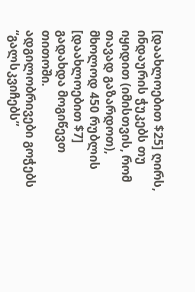[დაახლოებით $25] ღირს, ინდაურის ჭუკებს თუ იყიდით (იმისთვის, რომ თავად გაზარდოთ), მხოლოდ 450 რუბლის [დაახლოებით $7] გადახდა მოგიწევთ თითოში.
ადგილობრივები გოჭებს “გალსკვიჩებს”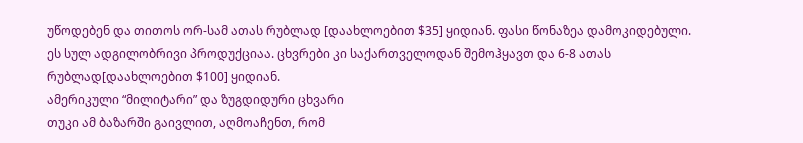უწოდებენ და თითოს ორ-სამ ათას რუბლად [დაახლოებით $35] ყიდიან. ფასი წონაზეა დამოკიდებული. ეს სულ ადგილობრივი პროდუქციაა. ცხვრები კი საქართველოდან შემოჰყავთ და 6-8 ათას რუბლად[დაახლოებით $100] ყიდიან.
ამერიკული “მილიტარი” და ზუგდიდური ცხვარი
თუკი ამ ბაზარში გაივლით, აღმოაჩენთ, რომ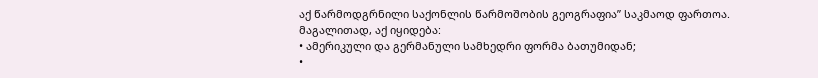აქ წარმოდგრნილი საქონლის წარმოშობის გეოგრაფია” საკმაოდ ფართოა.
მაგალითად, აქ იყიდება:
• ამერიკული და გერმანული სამხედრი ფორმა ბათუმიდან;
•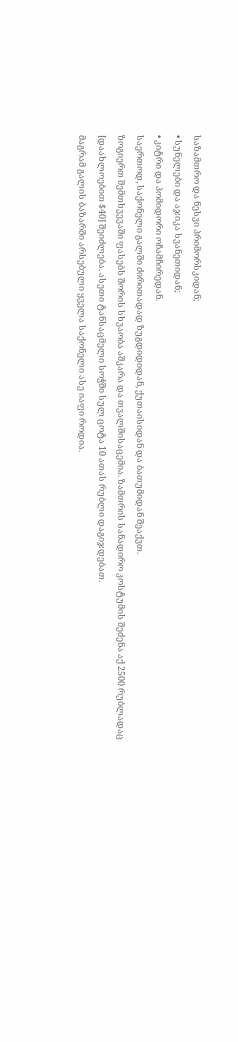საზამთრო და ნესვი პრიმორსკიდან;
• სუნელები და აჯიკა სვანეთიდან;
• კიტრი და პომიდორი ოჩამჩირედან.
საერთოდ, საქონელი გალში ძირითადად ზუგდიდიდან, ქუთაისიდან და ბათუმიდან შეაქვთ.
ზოგიერთ შემთხვევაში ფასებს შორის სხვაობა აშკარა და თვალშისაცემია. ზამთრის სანადირო კოსტუმის შეძენა აქ 2500 რუბლადაც [დაახლოებით $40] შეიძლება. ასეთი ტანსაცმელი სოჭში სულ ცოტა 10 ათას რუბლი დაგიჯდებათ.
მაგრამ გალის ბაზარში არსებული ყველა საქონელი ასე იაფი როდია.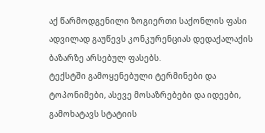აქ წარმოდგენილი ზოგიერთი საქონლის ფასი ადვილად გაუწევს კონკურენციას დედაქალაქის ბაზარზე არსებულ ფასებს.
ტექსტში გამოყენებული ტერმინები და ტოპონიმები, ასევე მოსაზრებები და იდეები, გამოხატავს სტატიის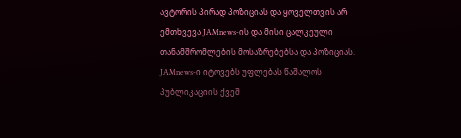ავტორის პირად პოზიციას და ყოველთვის არ ემთხვევა JAMnews-ის და მისი ცალკეული თანამშრომლების მოსაზრებებსა და პოზიციას. JAMnews-ი იტოვებს უფლებას წაშალოს პუბლიკაციის ქვეშ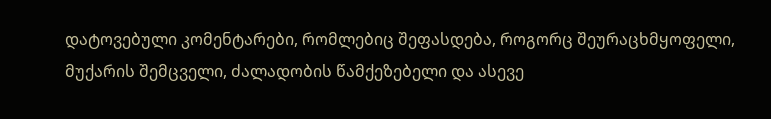დატოვებული კომენტარები, რომლებიც შეფასდება, როგორც შეურაცხმყოფელი, მუქარის შემცველი, ძალადობის წამქეზებელი და ასევე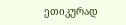ეთიკურად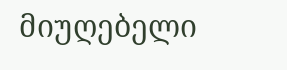მიუღებელი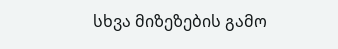სხვა მიზეზების გამო